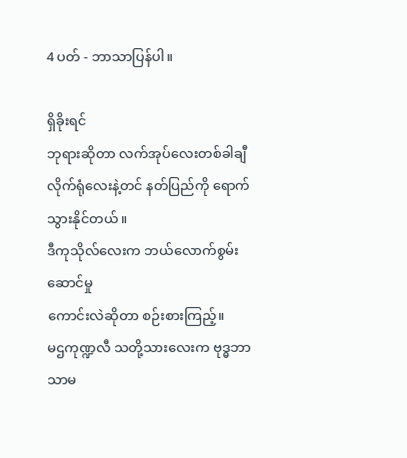4 ပတ် - ဘာသာပြန်ပါ။

ရှိခိုးရင်
ဘုရားဆိုတာ လက်အုပ်လေးတစ်ခါချီလိုက်ရုံလေးနဲ့တင် နတ်ပြည်ကို ရောက်သွားနိုင်တယ်။
ဒီကုသိုလ်လေးက ဘယ်လောက်စွမ်းဆောင်မှု
ကောင်းလဲဆိုတာ စဉ်းစားကြည့်။
မဌကုဏ္ဍလီ သတို့သားလေးက ဗုဒ္ဓဘာသာမ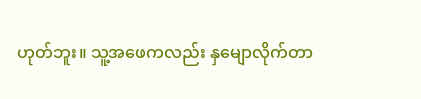ဟုတ်ဘူး။ သူ့အဖေကလည်း နှမျောလိုက်တာ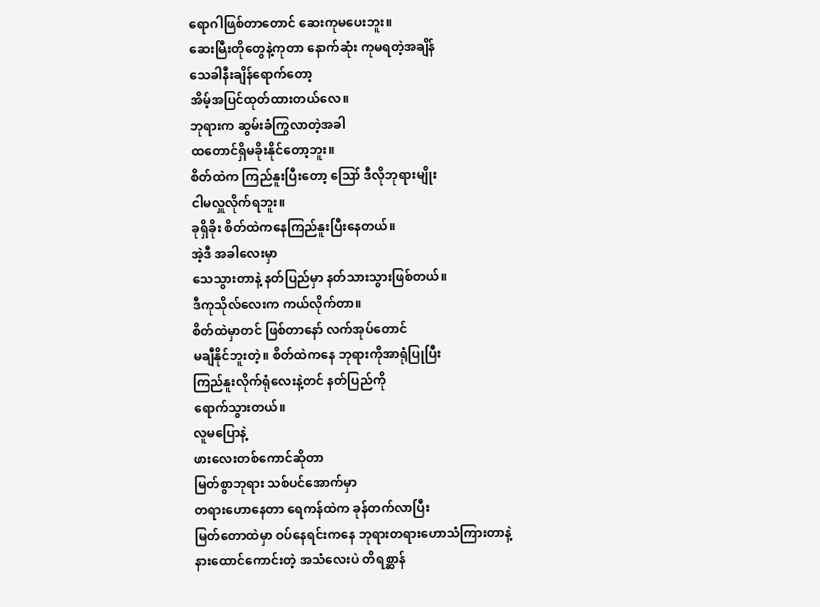ရောဂါဖြစ်တာတောင် ဆေးကုမပေးဘူး။
ဆေးမြီးတိုတွေနဲ့ကုတာ နောက်ဆုံး ကုမရတဲ့အချိန်
သေခါနီးချိန်ရောက်တော့
အိမ့်အပြင်ထုတ်ထားတယ်လေ။
ဘုရားက ဆွမ်းခံကြွလာတဲ့အခါ
ထတောင်ရှိမခိုးနိုင်တော့ဘူး။
စိတ်ထဲက ကြည်နူးပြီးတော့ ဪ ဒီလိုဘုရားမျိုး
ငါမလှူလိုက်ရဘူး။
ခုရှိခိုး စိတ်ထဲကနေကြည်နူးပြီးနေတယ်။
အဲ့ဒီ အခါလေးမှာ
သေသွားတာနဲ့ နတ်ပြည်မှာ နတ်သားသွားဖြစ်တယ်။
ဒီကုသိုလ်လေးက ကယ်လိုက်တာ။
စိတ်ထဲမှာတင် ဖြစ်တာနော် လက်အုပ်တောင်
မချီနိုင်ဘူးတဲ့။ စိတ်ထဲကနေ ဘုရားကိုအာရုံပြုပြီး
ကြည်နူးလိုက်ရုံလေးနဲ့တင် နတ်ပြည်ကို
ရောက်သွားတယ်။
လူမပြောနဲ့
ဖားလေးတစ်ကောင်ဆိုတာ
မြတ်စွာဘုရား သစ်ပင်အောက်မှာ
တရားဟောနေတာ ရေကန်ထဲက ခုန်တက်လာပြီး
မြတ်တောထဲမှာ ဝပ်နေရင်းကနေ ဘုရားတရားဟောသံကြားတာနဲ့
နားထောင်ကောင်းတဲ့ အသံလေးပဲ တိရစ္ဆာန်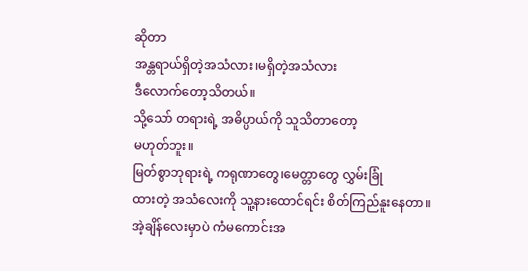ဆိုတာ
အန္တရာယ်ရှိတဲ့အသံလား၊မရှိတဲ့အသံလား
ဒီလောက်တော့သိတယ်။
သို့သော် တရားရဲ့ အဓိပ္ပာယ်ကို သူသိတာတော့
မဟုတ်ဘူး။
မြတ်စွာဘုရားရဲ့ ကရုဏာတွေ၊မေတ္တာတွေ လွှမ်းခြုံ
ထားတဲ့ အသံလေးကို သူ့နားထောင်ရင်း စိတ်ကြည်နူးနေတာ။
အဲ့ချိန်လေးမှာပဲ ကံမကောင်းအ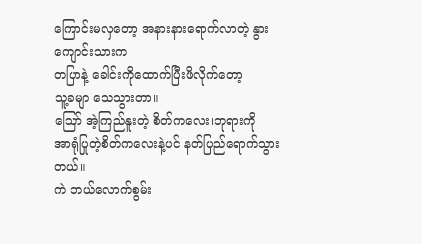ကြောင်းမလှတော့ အနားနားရောက်လာတဲ့ နွားကျောင်းသားက
တပြာနဲ့ ခေါင်းကိုထောက်ပြီးဖိလိုက်တော့
သူ့ခမျာ သေသွားတာ။
ဪ အဲ့ကြည်နူးတဲ့ စိတ်ကလေး၊ဘုရားကို
အာရုံပြုတဲ့စိတ်ကလေးနဲ့ပင် နတ်ပြည်ရောက်သွားတယ်။
ကဲ ဘယ်လောက်စွမ်း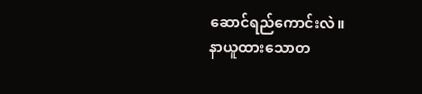ဆောင်ရည်ကောင်းလဲ။
နာယူထားသောတ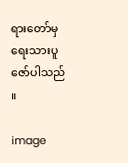ရားတော်မှ ရေးသားပူဇော်ပါသည် ။

image